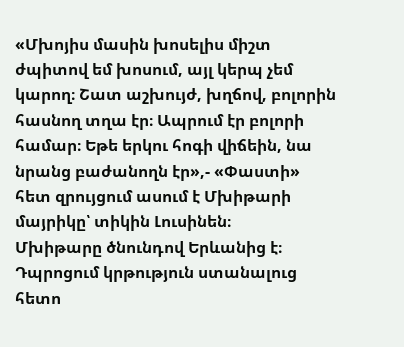«Մխոյիս մասին խոսելիս միշտ ժպիտով եմ խոսում, այլ կերպ չեմ կարող։ Շատ աշխույժ, խղճով, բոլորին հասնող տղա էր։ Ապրում էր բոլորի համար։ Եթե երկու հոգի վիճեին, նա նրանց բաժանողն էր»,- «Փաստի» հետ զրույցում ասում է Մխիթարի մայրիկը՝ տիկին Լուսինեն։
Մխիթարը ծնունդով Երևանից է։ Դպրոցում կրթություն ստանալուց հետո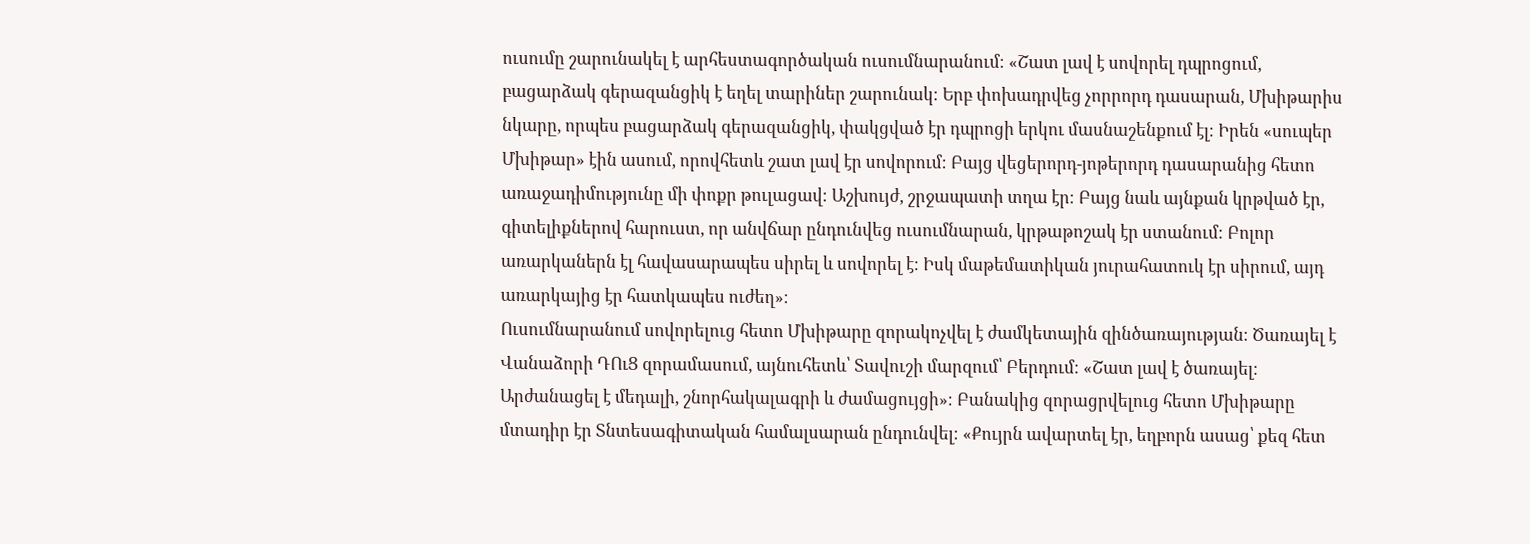ուսումը շարունակել է արհեստագործական ուսումնարանում։ «Շատ լավ է սովորել դպրոցում, բացարձակ գերազանցիկ է եղել տարիներ շարունակ։ Երբ փոխադրվեց չորրորդ դասարան, Մխիթարիս նկարը, որպես բացարձակ գերազանցիկ, փակցված էր դպրոցի երկու մասնաշենքում էլ։ Իրեն «սուպեր Մխիթար» էին ասում, որովհետև շատ լավ էր սովորում։ Բայց վեցերորդ-յոթերորդ դասարանից հետո առաջադիմությունը մի փոքր թուլացավ։ Աշխույժ, շրջապատի տղա էր։ Բայց նաև այնքան կրթված էր, գիտելիքներով հարուստ, որ անվճար ընդունվեց ուսումնարան, կրթաթոշակ էր ստանում։ Բոլոր առարկաներն էլ հավասարապես սիրել և սովորել է։ Իսկ մաթեմատիկան յուրահատուկ էր սիրում, այդ առարկայից էր հատկապես ուժեղ»։
Ուսումնարանում սովորելուց հետո Մխիթարը զորակոչվել է ժամկետային զինծառայության։ Ծառայել է Վանաձորի ԴՈւՑ զորամասում, այնուհետև՝ Տավուշի մարզում՝ Բերդում։ «Շատ լավ է ծառայել։ Արժանացել է մեդալի, շնորհակալագրի և ժամացույցի»։ Բանակից զորացրվելուց հետո Մխիթարը մտադիր էր Տնտեսագիտական համալսարան ընդունվել։ «Քույրն ավարտել էր, եղբորն ասաց՝ քեզ հետ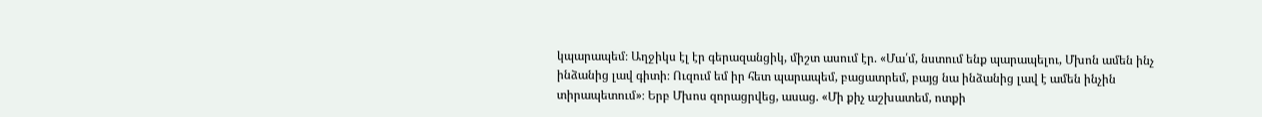կպարապեմ։ Աղջիկս էլ էր գերազանցիկ, միշտ ասում էր. «Մա՛մ, նստում ենք պարապելու, Մխոն ամեն ինչ ինձանից լավ գիտի։ Ուզում եմ իր հետ պարապեմ, բացատրեմ, բայց նա ինձանից լավ է ամեն ինչին տիրապետում»։ Երբ Մխոս զորացրվեց, ասաց. «Մի քիչ աշխատեմ, ոտքի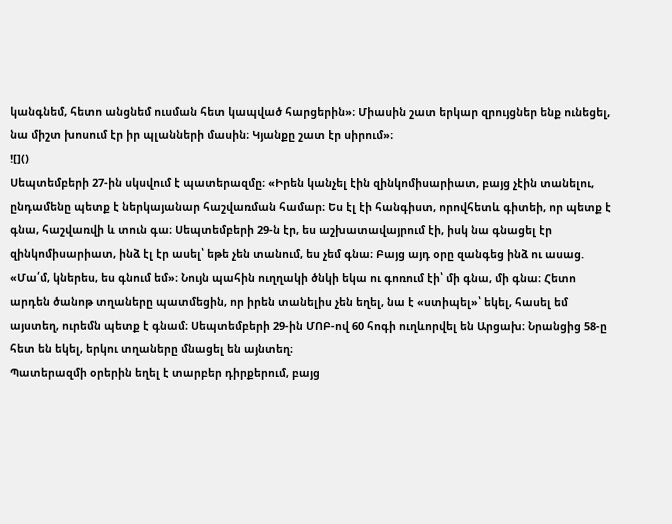կանգնեմ, հետո անցնեմ ուսման հետ կապված հարցերին»։ Միասին շատ երկար զրույցներ ենք ունեցել, նա միշտ խոսում էր իր պլանների մասին։ Կյանքը շատ էր սիրում»։
![]()
Սեպտեմբերի 27-ին սկսվում է պատերազմը։ «Իրեն կանչել էին զինկոմիսարիատ, բայց չէին տանելու, ընդամենը պետք է ներկայանար հաշվառման համար։ Ես էլ էի հանգիստ, որովհետև գիտեի, որ պետք է գնա, հաշվառվի և տուն գա։ Սեպտեմբերի 29-ն էր, ես աշխատավայրում էի, իսկ նա գնացել էր զինկոմիսարիատ, ինձ էլ էր ասել՝ եթե չեն տանում, ես չեմ գնա։ Բայց այդ օրը զանգեց ինձ ու ասաց. «Մա՛մ, կներես, ես գնում եմ»։ Նույն պահին ուղղակի ծնկի եկա ու գոռում էի՝ մի գնա, մի գնա։ Հետո արդեն ծանոթ տղաները պատմեցին, որ իրեն տանելիս չեն եղել, նա է «ստիպել»՝ եկել, հասել եմ այստեղ, ուրեմն պետք է գնամ։ Սեպտեմբերի 29-ին ՄՈԲ-ով 60 հոգի ուղևորվել են Արցախ։ Նրանցից 58-ը հետ են եկել, երկու տղաները մնացել են այնտեղ։
Պատերազմի օրերին եղել է տարբեր դիրքերում, բայց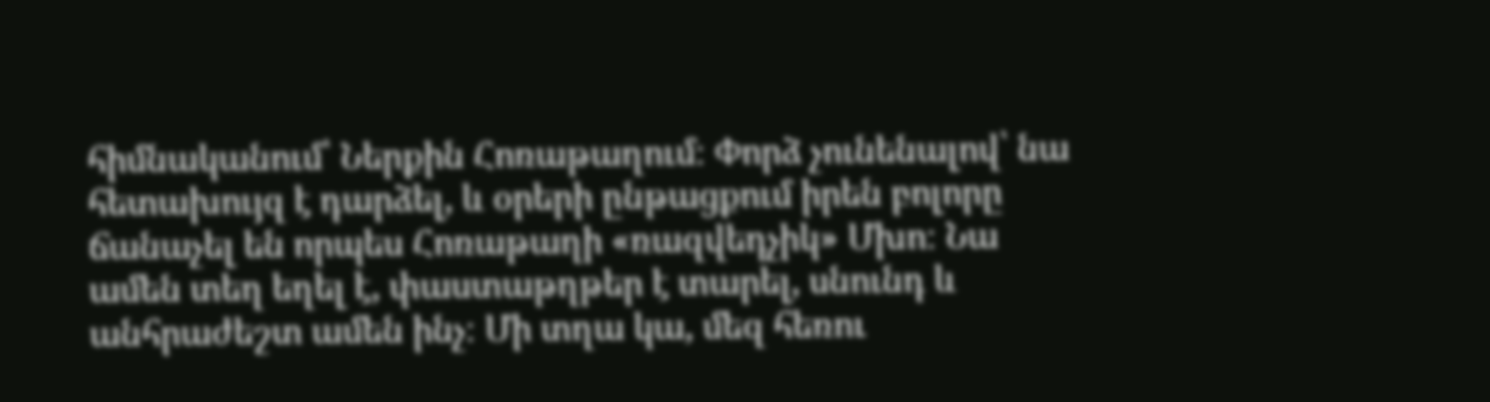հիմնականում՝ Ներքին Հոռաթաղում։ Փորձ չունենալով՝ նա հետախույզ է դարձել, և օրերի ընթացքում իրեն բոլորը ճանաչել են որպես Հոռաթաղի «ռազվեդչիկ» Մխո։ Նա ամեն տեղ եղել է, փաստաթղթեր է տարել, սնունդ և անհրաժեշտ ամեն ինչ։ Մի տղա կա, մեզ հեռու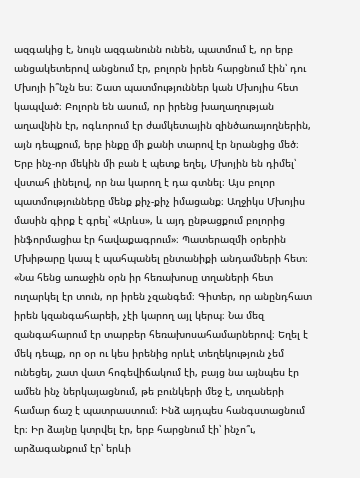ազգակից է, նույն ազգանունն ունեն, պատմում է, որ երբ անցակետերով անցնում էր, բոլորն իրեն հարցնում էին՝ դու Մխոյի ի՞նչն ես։ Շատ պատմություններ կան Մխոյիս հետ կապված։ Բոլորն են ասում, որ իրենց խաղաղության աղավնին էր, ոգևորում էր ժամկետային զինծառայողներին, այն դեպքում, երբ ինքը մի քանի տարով էր նրանցից մեծ։ Երբ ինչ-որ մեկին մի բան է պետք եղել, Մխոյին են դիմել՝ վստահ լինելով, որ նա կարող է դա գտնել։ Այս բոլոր պատմությունները մենք քիչ-քիչ իմացանք։ Աղջիկս Մխոյիս մասին գիրք է գրել՝ «Արևս», և այդ ընթացքում բոլորից ինֆորմացիա էր հավաքագրում»։ Պատերազմի օրերին Մխիթարը կապ է պահպանել ընտանիքի անդամների հետ։ «Նա հենց առաջին օրն իր հեռախոսը տղաների հետ ուղարկել էր տուն, որ իրեն չզանգեմ։ Գիտեր, որ անընդհատ իրեն կզանգահարեի, չէի կարող այլ կերպ։ Նա մեզ զանգահարում էր տարբեր հեռախոսահամարներով։ Եղել է մեկ դեպք, որ օր ու կես իրենից որևէ տեղեկություն չեմ ունեցել, շատ վատ հոգեվիճակում էի, բայց նա այնպես էր ամեն ինչ ներկայացնում, թե բունկերի մեջ է, տղաների համար ճաշ է պատրաստում։ Ինձ այդպես հանգստացնում էր։ Իր ձայնը կտրվել էր, երբ հարցնում էի՝ ինչո՞ւ, արձագանքում էր՝ երևի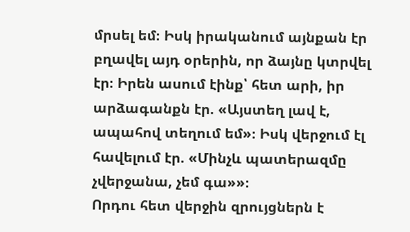մրսել եմ։ Իսկ իրականում այնքան էր բղավել այդ օրերին, որ ձայնը կտրվել էր։ Իրեն ասում էինք՝ հետ արի, իր արձագանքն էր. «Այստեղ լավ է, ապահով տեղում եմ»։ Իսկ վերջում էլ հավելում էր. «Մինչև պատերազմը չվերջանա, չեմ գա»»։
Որդու հետ վերջին զրույցներն է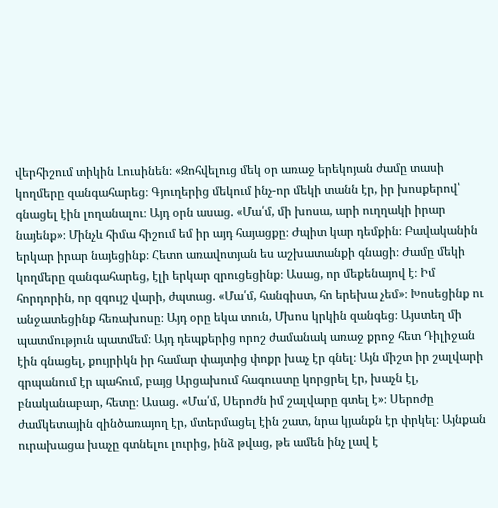վերհիշում տիկին Լուսինեն։ «Զոհվելուց մեկ օր առաջ երեկոյան ժամը տասի կողմերը զանգահարեց։ Գյուղերից մեկում ինչ-որ մեկի տանն էր, իր խոսքերով՝ գնացել էին լողանալու։ Այդ օրն ասաց. «Մա՛մ, մի խոսա, արի ուղղակի իրար նայենք»։ Մինչև հիմա հիշում եմ իր այդ հայացքը։ Ժպիտ կար դեմքին։ Բավականին երկար իրար նայեցինք։ Հետո առավոտյան ես աշխատանքի գնացի։ Ժամը մեկի կողմերը զանգահարեց, էլի երկար զրուցեցինք։ Ասաց, որ մեքենայով է։ Իմ հորդորին, որ զգույշ վարի, ժպտաց. «Մա՛մ, հանգիստ, հո երեխա չեմ»։ Խոսեցինք ու անջատեցինք հեռախոսը։ Այդ օրը եկա տուն, Մխոս կրկին զանգեց։ Այստեղ մի պատմություն պատմեմ։ Այդ դեպքերից որոշ ժամանակ առաջ քրոջ հետ Դիլիջան էին գնացել, քույրիկն իր համար փայտից փոքր խաչ էր գնել։ Այն միշտ իր շալվարի գրպանում էր պահում, բայց Արցախում հագուստը կորցրել էր, խաչն էլ, բնականաբար, հետը։ Ասաց. «Մա՛մ, Սերոժն իմ շալվարը գտել է»։ Սերոժը ժամկետային զինծառայող էր, մտերմացել էին շատ, նրա կյանքն էր փրկել։ Այնքան ուրախացա խաչը գտնելու լուրից, ինձ թվաց, թե ամեն ինչ լավ է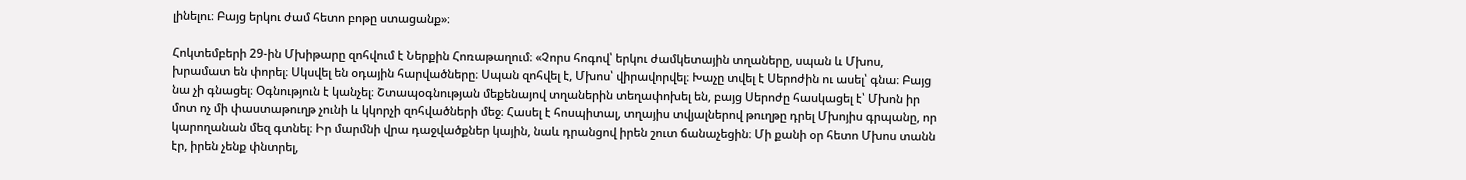լինելու։ Բայց երկու ժամ հետո բոթը ստացանք»։

Հոկտեմբերի 29-ին Մխիթարը զոհվում է Ներքին Հոռաթաղում։ «Չորս հոգով՝ երկու ժամկետային տղաները, սպան և Մխոս, խրամատ են փորել։ Սկսվել են օդային հարվածները։ Սպան զոհվել է, Մխոս՝ վիրավորվել։ Խաչը տվել է Սերոժին ու ասել՝ գնա։ Բայց նա չի գնացել։ Օգնություն է կանչել։ Շտապօգնության մեքենայով տղաներին տեղափոխել են, բայց Սերոժը հասկացել է՝ Մխոն իր մոտ ոչ մի փաստաթուղթ չունի և կկորչի զոհվածների մեջ։ Հասել է հոսպիտալ, տղայիս տվյալներով թուղթը դրել Մխոյիս գրպանը, որ կարողանան մեզ գտնել։ Իր մարմնի վրա դաջվածքներ կային, նաև դրանցով իրեն շուտ ճանաչեցին։ Մի քանի օր հետո Մխոս տանն էր, իրեն չենք փնտրել,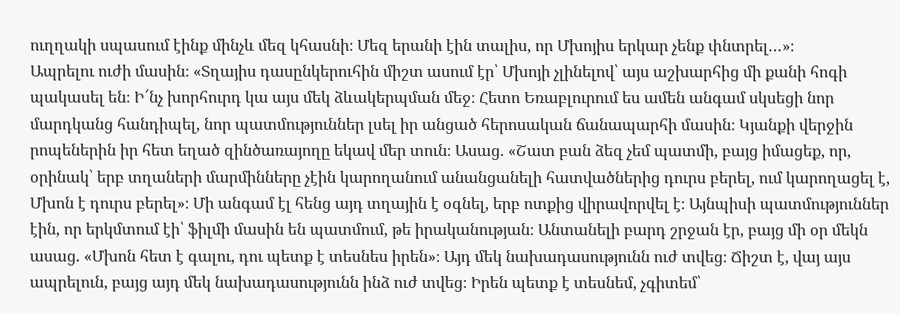ուղղակի սպասում էինք մինչև մեզ կհասնի։ Մեզ երանի էին տալիս, որ Մխոյիս երկար չենք փնտրել…»։
Ապրելու ուժի մասին։ «Տղայիս դասընկերուհին միշտ ասում էր՝ Մխոյի չլինելով՝ այս աշխարհից մի քանի հոգի պակասել են։ Ի՜նչ խորհուրդ կա այս մեկ ձևակերպման մեջ։ Հետո Եռաբլուրում ես ամեն անգամ սկսեցի նոր մարդկանց հանդիպել, նոր պատմություններ լսել իր անցած հերոսական ճանապարհի մասին։ Կյանքի վերջին րոպեներին իր հետ եղած զինծառայողը եկավ մեր տուն։ Ասաց. «Շատ բան ձեզ չեմ պատմի, բայց իմացեք, որ, օրինակ՝ երբ տղաների մարմինները չէին կարողանում անանցանելի հատվածներից դուրս բերել, ում կարողացել է, Մխոն է դուրս բերել»։ Մի անգամ էլ հենց այդ տղային է օգնել, երբ ոտքից վիրավորվել է։ Այնպիսի պատմություններ էին, որ երկմտում էի՝ ֆիլմի մասին են պատմում, թե իրականության։ Անտանելի բարդ շրջան էր, բայց մի օր մեկն ասաց. «Մխոն հետ է գալու, դու պետք է տեսնես իրեն»։ Այդ մեկ նախադասությունն ուժ տվեց։ Ճիշտ է, վայ այս ապրելուն, բայց այդ մեկ նախադասությունն ինձ ուժ տվեց։ Իրեն պետք է տեսնեմ, չգիտեմ՝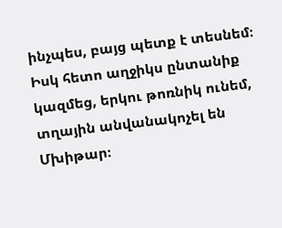ինչպես, բայց պետք է տեսնեմ։ Իսկ հետո աղջիկս ընտանիք կազմեց, երկու թոռնիկ ունեմ, տղային անվանակոչել են Մխիթար։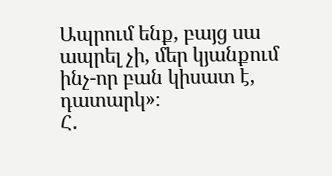Ապրում ենք, բայց սա ապրել չի, մեր կյանքում ինչ-որ բան կիսատ է, դատարկ»։
Հ.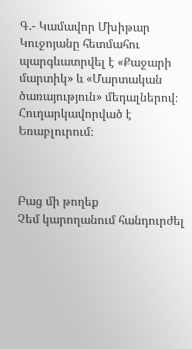Գ.- Կամավոր Մխիթար Կուջոյանը հետմահու պարգևատրվել է «Քաջարի մարտիկ» և «Մարտական ծառայություն» մեդալներով։ Հուղարկավորված է Եռաբլուրում։



Բաց մի թողեք
Չեմ կարողանում հանդուրժել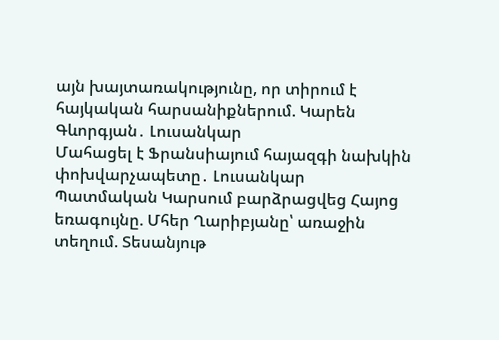այն խայտառակությունը, որ տիրում է հայկական հարսանիքներում. Կարեն Գևորգյան․ Լուսանկար
Մահացել է Ֆրանսիայում հայազգի նախկին փոխվարչապետը․ Լուսանկար
Պատմական Կարսում բարձրացվեց Հայոց եռագույնը. Մհեր Ղարիբյանը՝ առաջին տեղում. Տեսանյութ